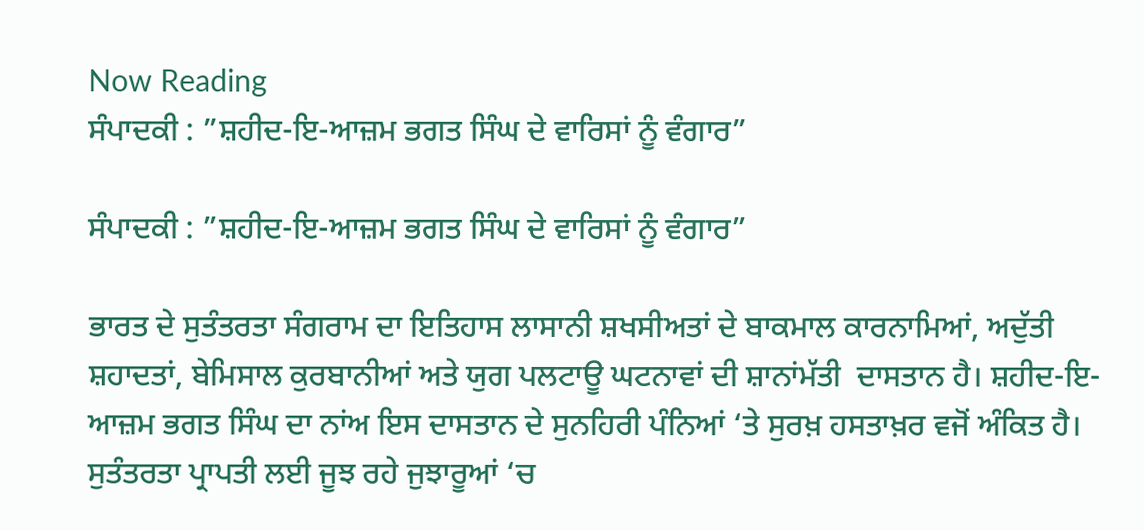Now Reading
ਸੰਪਾਦਕੀ : ”ਸ਼ਹੀਦ-ਇ-ਆਜ਼ਮ ਭਗਤ ਸਿੰਘ ਦੇ ਵਾਰਿਸਾਂ ਨੂੰ ਵੰਗਾਰ”

ਸੰਪਾਦਕੀ : ”ਸ਼ਹੀਦ-ਇ-ਆਜ਼ਮ ਭਗਤ ਸਿੰਘ ਦੇ ਵਾਰਿਸਾਂ ਨੂੰ ਵੰਗਾਰ”

ਭਾਰਤ ਦੇ ਸੁਤੰਤਰਤਾ ਸੰਗਰਾਮ ਦਾ ਇਤਿਹਾਸ ਲਾਸਾਨੀ ਸ਼ਖਸੀਅਤਾਂ ਦੇ ਬਾਕਮਾਲ ਕਾਰਨਾਮਿਆਂ, ਅਦੁੱਤੀ ਸ਼ਹਾਦਤਾਂ, ਬੇਮਿਸਾਲ ਕੁਰਬਾਨੀਆਂ ਅਤੇ ਯੁਗ ਪਲਟਾਊ ਘਟਨਾਵਾਂ ਦੀ ਸ਼ਾਨਾਂਮੱਤੀ  ਦਾਸਤਾਨ ਹੈ। ਸ਼ਹੀਦ-ਇ-ਆਜ਼ਮ ਭਗਤ ਸਿੰਘ ਦਾ ਨਾਂਅ ਇਸ ਦਾਸਤਾਨ ਦੇ ਸੁਨਹਿਰੀ ਪੰਨਿਆਂ ‘ਤੇ ਸੁਰਖ਼ ਹਸਤਾਖ਼ਰ ਵਜੋਂ ਅੰਕਿਤ ਹੈ। ਸੁਤੰਤਰਤਾ ਪ੍ਰਾਪਤੀ ਲਈ ਜੂਝ ਰਹੇ ਜੁਝਾਰੂਆਂ ‘ਚ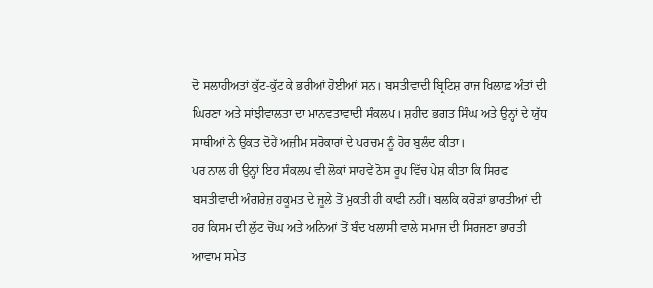ਦੋ ਸਲਾਹੀਅਤਾਂ ਕੁੱਟ-ਕੁੱਟ ਕੇ ਭਰੀਆਂ ਹੋਈਆਂ ਸਨ। ਬਸਤੀਵਾਦੀ ਬ੍ਰਿਟਿਸ਼ ਰਾਜ ਖਿਲਾਫ਼ ਅੰਤਾਂ ਦੀ ਘਿਰਣਾ ਅਤੇ ਸਾਂਝੀਵਾਲਤਾ ਦਾ ਮਾਨਵਤਾਵਾਦੀ ਸੰਕਲਪ। ਸ਼ਹੀਦ ਭਗਤ ਸਿੰਘ ਅਤੇ ਉਨ੍ਹਾਂ ਦੇ ਯੁੱਧ ਸਾਥੀਆਂ ਨੇ ਉਕਤ ਦੋਹੇਂ ਅਜ਼ੀਮ ਸਰੋਕਾਰਾਂ ਦੇ ਪਰਚਮ ਨੂੰ ਹੋਰ ਬੁਲੰਦ ਕੀਤਾ।
ਪਰ ਨਾਲ ਹੀ ਉਨ੍ਹਾਂ ਇਹ ਸੰਕਲਪ ਵੀ ਲੋਕਾਂ ਸਾਹਵੇਂ ਠੋਸ ਰੂਪ ਵਿੱਚ ਪੇਸ਼ ਕੀਤਾ ਕਿ ਸਿਰਫ ਬਸਤੀਵਾਦੀ ਅੰਗਰੇਜ਼ ਹਕੂਮਤ ਦੇ ਜੂਲੇ ਤੋਂ ਮੁਕਤੀ ਹੀ ਕਾਫੀ ਨਹੀਂ। ਬਲਕਿ ਕਰੋੜਾਂ ਭਾਰਤੀਆਂ ਦੀ ਹਰ ਕਿਸਮ ਦੀ ਲੁੱਟ ਚੋਂਘ ਅਤੇ ਅਨਿਆਂ ਤੋਂ ਬੰਦ ਖਲਾਸੀ ਵਾਲੇ ਸਮਾਜ ਦੀ ਸਿਰਜਣਾ ਭਾਰਤੀ ਆਵਾਮ ਸਮੇਤ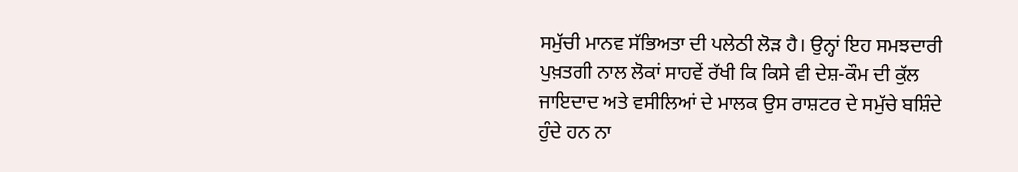ਸਮੁੱਚੀ ਮਾਨਵ ਸੱਭਿਅਤਾ ਦੀ ਪਲੇਠੀ ਲੋੜ ਹੈ। ਉਨ੍ਹਾਂ ਇਹ ਸਮਝਦਾਰੀ ਪੁਖ਼ਤਗੀ ਨਾਲ ਲੋਕਾਂ ਸਾਹਵੇਂ ਰੱਖੀ ਕਿ ਕਿਸੇ ਵੀ ਦੇਸ਼-ਕੌਮ ਦੀ ਕੁੱਲ ਜਾਇਦਾਦ ਅਤੇ ਵਸੀਲਿਆਂ ਦੇ ਮਾਲਕ ਉਸ ਰਾਸ਼ਟਰ ਦੇ ਸਮੁੱਚੇ ਬਸ਼ਿੰਦੇ ਹੁੰਦੇ ਹਨ ਨਾ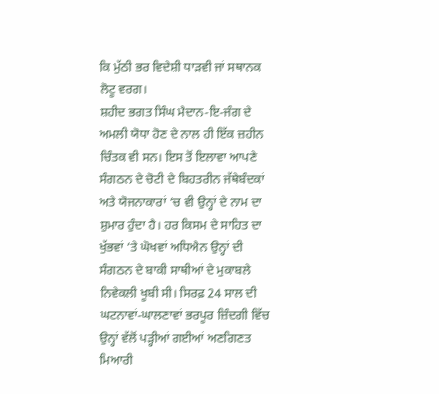ਕਿ ਮੁੱਠੀ ਭਰ ਵਿਦੇਸ਼ੀ ਧਾੜਵੀ ਜਾਂ ਸਥਾਨਕ ਲੋਟੂ ਵਰਗ।
ਸ਼ਹੀਦ ਭਗਤ ਸਿੰਘ ਮੈਦਾਨ-ਇ-ਜੰਗ ਦੇ ਅਮਲੀ ਯੋਧਾ ਹੋਣ ਦੇ ਨਾਲ ਹੀ ਇੱਕ ਜ਼ਹੀਨ ਚਿੰਤਕ ਵੀ ਸਨ। ਇਸ ਤੋਂ ਇਲਾਵਾ ਆਪਣੇ ਸੰਗਠਨ ਦੇ ਚੋਟੀ ਦੇ ਬਿਹਤਰੀਨ ਜੱਥੇਬੰਦਕਾਂ ਅਤੇ ਯੋਜਨਾਕਾਰਾਂ ‘ਚ ਵੀ ਉਨ੍ਹਾਂ ਦੇ ਨਾਮ ਦਾ ਸ਼ੁਮਾਰ ਹੁੰਦਾ ਹੈ। ਹਰ ਕਿਸਮ ਦੇ ਸਾਹਿਤ ਦਾ ਖੁੱਭਵਾਂ ‘ਤੇ ਘੋਖਵਾਂ ਅਧਿਐਨ ਉਨ੍ਹਾਂ ਦੀ ਸੰਗਠਨ ਦੇ ਬਾਕੀ ਸਾਥੀਆਂ ਦੇ ਮੁਕਾਬਲੇ ਨਿਵੇਕਲੀ ਖੂਬੀ ਸੀ। ਸਿਰਫ਼ 24 ਸਾਲ ਦੀ ਘਟਨਾਵਾਂ-ਘਾਲਣਾਵਾਂ ਭਰਪੂਰ ਜ਼ਿੰਦਗੀ ਵਿੱਚ ਉਨ੍ਹਾਂ ਵੱਲੋਂ ਪੜ੍ਹੀਆਂ ਗਈਆਂ ਅਣਗਿਣਤ ਮਿਆਰੀ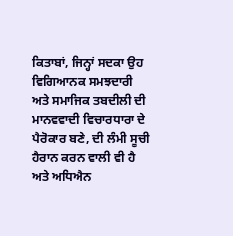ਕਿਤਾਬਾਂ, ਜਿਨ੍ਹਾਂ ਸਦਕਾ ਉਹ ਵਿਗਿਆਨਕ ਸਮਝਦਾਰੀ ਅਤੇ ਸਮਾਜਿਕ ਤਬਦੀਲੀ ਦੀ ਮਾਨਵਵਾਦੀ ਵਿਚਾਰਧਾਰਾ ਦੇ ਪੈਰੋਕਾਰ ਬਣੇ, ਦੀ ਲੰਮੀ ਸੂਚੀ ਹੈਰਾਨ ਕਰਨ ਵਾਲੀ ਵੀ ਹੈ ਅਤੇ ਅਧਿਐਨ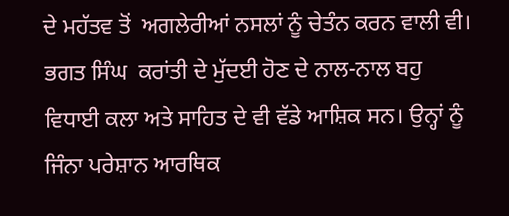ਦੇ ਮਹੱਤਵ ਤੋਂ  ਅਗਲੇਰੀਆਂ ਨਸਲਾਂ ਨੂੰ ਚੇਤੰਨ ਕਰਨ ਵਾਲੀ ਵੀ।
ਭਗਤ ਸਿੰਘ  ਕਰਾਂਤੀ ਦੇ ਮੁੱਦਈ ਹੋਣ ਦੇ ਨਾਲ-ਨਾਲ ਬਹੁ ਵਿਧਾਈ ਕਲਾ ਅਤੇ ਸਾਹਿਤ ਦੇ ਵੀ ਵੱਡੇ ਆਸ਼ਿਕ ਸਨ। ਉਨ੍ਹਾਂ ਨੂੰ  ਜਿੰਨਾ ਪਰੇਸ਼ਾਨ ਆਰਥਿਕ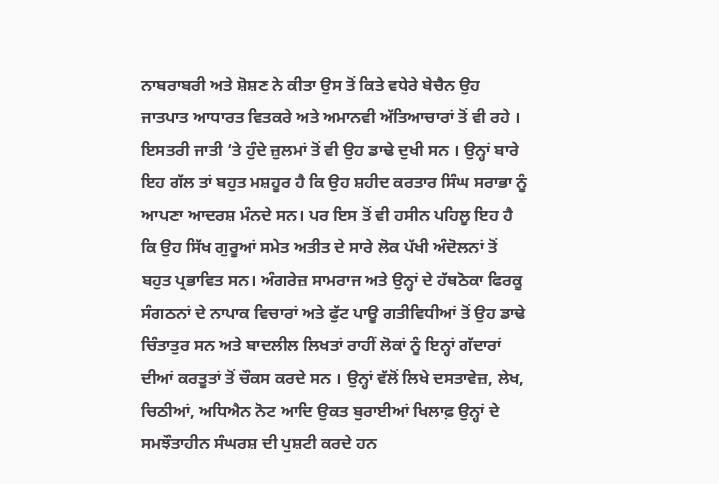ਨਾਬਰਾਬਰੀ ਅਤੇ ਸ਼ੋਸ਼ਣ ਨੇ ਕੀਤਾ ਉਸ ਤੋਂ ਕਿਤੇ ਵਧੇਰੇ ਬੇਚੈਨ ਉਹ ਜਾਤਪਾਤ ਆਧਾਰਤ ਵਿਤਕਰੇ ਅਤੇ ਅਮਾਨਵੀ ਅੱਤਿਆਚਾਰਾਂ ਤੋਂ ਵੀ ਰਹੇ । ਇਸਤਰੀ ਜਾਤੀ ‘ਤੇ ਹੁੰਦੇ ਜ਼ੁਲਮਾਂ ਤੋਂ ਵੀ ਉਹ ਡਾਢੇ ਦੁਖੀ ਸਨ । ਉਨ੍ਹਾਂ ਬਾਰੇ ਇਹ ਗੱਲ ਤਾਂ ਬਹੁਤ ਮਸ਼ਹੂਰ ਹੈ ਕਿ ਉਹ ਸ਼ਹੀਦ ਕਰਤਾਰ ਸਿੰਘ ਸਰਾਭਾ ਨੂੰ ਆਪਣਾ ਆਦਰਸ਼ ਮੰਨਦੇ ਸਨ। ਪਰ ਇਸ ਤੋਂ ਵੀ ਹਸੀਨ ਪਹਿਲੂ ਇਹ ਹੈ ਕਿ ਉਹ ਸਿੱਖ ਗੁਰੂਆਂ ਸਮੇਤ ਅਤੀਤ ਦੇ ਸਾਰੇ ਲੋਕ ਪੱਖੀ ਅੰਦੋਲਨਾਂ ਤੋਂ ਬਹੁਤ ਪ੍ਰਭਾਵਿਤ ਸਨ। ਅੰਗਰੇਜ਼ ਸਾਮਰਾਜ ਅਤੇ ਉਨ੍ਹਾਂ ਦੇ ਹੱਥਠੋਕਾ ਫਿਰਕੂ ਸੰਗਠਨਾਂ ਦੇ ਨਾਪਾਕ ਵਿਚਾਰਾਂ ਅਤੇ ਫੁੱਟ ਪਾਊ ਗਤੀਵਿਧੀਆਂ ਤੋਂ ਉਹ ਡਾਢੇ ਚਿੰਤਾਤੁਰ ਸਨ ਅਤੇ ਬਾਦਲੀਲ ਲਿਖਤਾਂ ਰਾਹੀਂ ਲੋਕਾਂ ਨੂੰ ਇਨ੍ਹਾਂ ਗੱਦਾਰਾਂ ਦੀਆਂ ਕਰਤੂਤਾਂ ਤੋਂ ਚੌਕਸ ਕਰਦੇ ਸਨ । ਉਨ੍ਹਾਂ ਵੱਲੋਂ ਲਿਖੇ ਦਸਤਾਵੇਜ਼, ਲੇਖ, ਚਿਠੀਆਂ, ਅਧਿਐਨ ਨੋਟ ਆਦਿ ਉਕਤ ਬੁਰਾਈਆਂ ਖਿਲਾਫ਼ ਉਨ੍ਹਾਂ ਦੇ ਸਮਝੌਤਾਹੀਨ ਸੰਘਰਸ਼ ਦੀ ਪੁਸ਼ਟੀ ਕਰਦੇ ਹਨ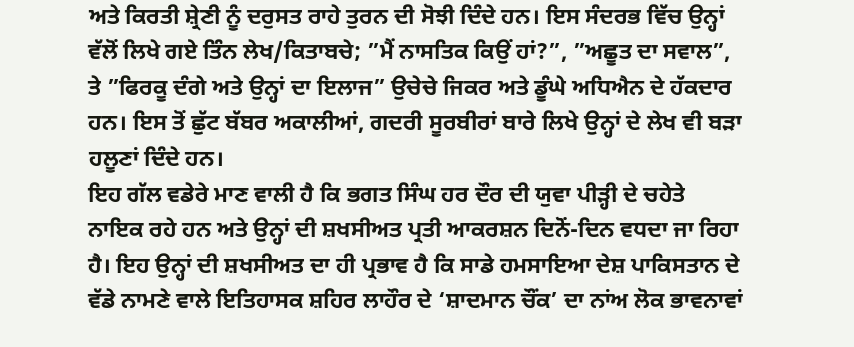ਅਤੇ ਕਿਰਤੀ ਸ਼੍ਰੇਣੀ ਨੂੰ ਦਰੁਸਤ ਰਾਹੇ ਤੁਰਨ ਦੀ ਸੋਝੀ ਦਿੰਦੇ ਹਨ। ਇਸ ਸੰਦਰਭ ਵਿੱਚ ਉਨ੍ਹਾਂ ਵੱਲੋਂ ਲਿਖੇ ਗਏ ਤਿੰਨ ਲੇਖ/ਕਿਤਾਬਚੇ; ”ਮੈਂ ਨਾਸਤਿਕ ਕਿਉਂ ਹਾਂ?”, ”ਅਛੂਤ ਦਾ ਸਵਾਲ”, ਤੇ ”ਫਿਰਕੂ ਦੰਗੇ ਅਤੇ ਉਨ੍ਹਾਂ ਦਾ ਇਲਾਜ” ਉਚੇਚੇ ਜਿਕਰ ਅਤੇ ਡੂੰਘੇ ਅਧਿਐਨ ਦੇ ਹੱਕਦਾਰ ਹਨ। ਇਸ ਤੋਂ ਛੁੱਟ ਬੱਬਰ ਅਕਾਲੀਆਂ, ਗਦਰੀ ਸੂਰਬੀਰਾਂ ਬਾਰੇ ਲਿਖੇ ਉਨ੍ਹਾਂ ਦੇ ਲੇਖ ਵੀ ਬੜਾ ਹਲੂਣਾਂ ਦਿੰਦੇ ਹਨ।
ਇਹ ਗੱਲ ਵਡੇਰੇ ਮਾਣ ਵਾਲੀ ਹੈ ਕਿ ਭਗਤ ਸਿੰਘ ਹਰ ਦੌਰ ਦੀ ਯੁਵਾ ਪੀੜ੍ਹੀ ਦੇ ਚਹੇਤੇ ਨਾਇਕ ਰਹੇ ਹਨ ਅਤੇ ਉਨ੍ਹਾਂ ਦੀ ਸ਼ਖਸੀਅਤ ਪ੍ਰਤੀ ਆਕਰਸ਼ਨ ਦਿਨੋਂ-ਦਿਨ ਵਧਦਾ ਜਾ ਰਿਹਾ ਹੈ। ਇਹ ਉਨ੍ਹਾਂ ਦੀ ਸ਼ਖਸੀਅਤ ਦਾ ਹੀ ਪ੍ਰਭਾਵ ਹੈ ਕਿ ਸਾਡੇ ਹਮਸਾਇਆ ਦੇਸ਼ ਪਾਕਿਸਤਾਨ ਦੇ ਵੱਡੇ ਨਾਮਣੇ ਵਾਲੇ ਇਤਿਹਾਸਕ ਸ਼ਹਿਰ ਲਾਹੌਰ ਦੇ ‘ਸ਼ਾਦਮਾਨ ਚੌਂਕ’ ਦਾ ਨਾਂਅ ਲੋਕ ਭਾਵਨਾਵਾਂ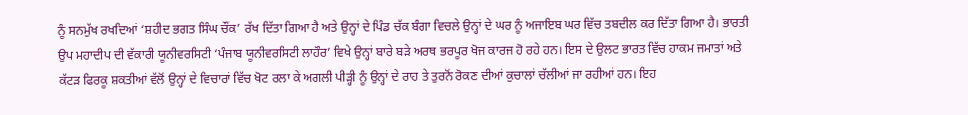ਨੂੰ ਸਨਮੁੱਖ ਰਖਦਿਆਂ ‘ਸ਼ਹੀਦ ਭਗਤ ਸਿੰਘ ਚੌਂਕ’ ਰੱਖ ਦਿੱਤਾ ਗਿਆ ਹੈ ਅਤੇ ਉਨ੍ਹਾਂ ਦੇ ਪਿੰਡ ਚੱਕ ਬੰਗਾ ਵਿਚਲੇ ਉਨ੍ਹਾਂ ਦੇ ਘਰ ਨੂੰ ਅਜਾਇਬ ਘਰ ਵਿੱਚ ਤਬਦੀਲ ਕਰ ਦਿੱਤਾ ਗਿਆ ਹੈ। ਭਾਰਤੀ ਉਪ ਮਹਾਦੀਪ ਦੀ ਵੱਕਾਰੀ ਯੂਨੀਵਰਸਿਟੀ ‘ਪੰਜਾਬ ਯੂਨੀਵਰਸਿਟੀ ਲਾਹੌਰ’ ਵਿਖੇ ਉਨ੍ਹਾਂ ਬਾਰੇ ਬੜੇ ਅਰਥ ਭਰਪੂਰ ਖੋਜ ਕਾਰਜ ਹੋ ਰਹੇ ਹਨ। ਇਸ ਦੇ ਉਲਟ ਭਾਰਤ ਵਿੱਚ ਹਾਕਮ ਜਮਾਤਾਂ ਅਤੇ ਕੱਟੜ ਫਿਰਕੂ ਸ਼ਕਤੀਆਂ ਵੱਲੋਂ ਉਨ੍ਹਾਂ ਦੇ ਵਿਚਾਰਾਂ ਵਿੱਚ ਖੋਟ ਰਲਾ ਕੇ ਅਗਲੀ ਪੀੜ੍ਹੀ ਨੂੰ ਉਨ੍ਹਾਂ ਦੇ ਰਾਹ ਤੇ ਤੁਰਨੋਂ ਰੋਕਣ ਦੀਆਂ ਕੁਚਾਲਾਂ ਚੱਲੀਆਂ ਜਾ ਰਹੀਆਂ ਹਨ। ਇਹ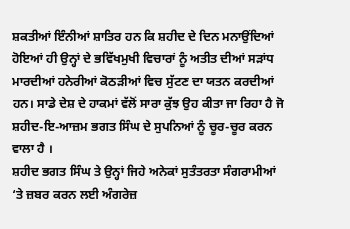ਸ਼ਕਤੀਆਂ ਇੰਨੀਆਂ ਸ਼ਾਤਿਰ ਹਨ ਕਿ ਸ਼ਹੀਦ ਦੇ ਦਿਨ ਮਨਾਉਂਦਿਆਂ ਹੋਇਆਂ ਹੀ ਉਨ੍ਹਾਂ ਦੇ ਭਵਿੱਖਮੁਖੀ ਵਿਚਾਰਾਂ ਨੂੰ ਅਤੀਤ ਦੀਆਂ ਸੜਾਂਧ ਮਾਰਦੀਆਂ ਹਨੇਰੀਆਂ ਕੋਠੜੀਆਂ ਵਿਚ ਸੁੱਟਣ ਦਾ ਯਤਨ ਕਰਦੀਆਂ ਹਨ। ਸਾਡੇ ਦੇਸ਼ ਦੇ ਹਾਕਮਾਂ ਵੱਲੋਂ ਸਾਰਾ ਕੁੱਝ ਉਹ ਕੀਤਾ ਜਾ ਰਿਹਾ ਹੈ ਜੋ ਸ਼ਹੀਦ-ਇ-ਆਜ਼ਮ ਭਗਤ ਸਿੰਘ ਦੇ ਸੁਪਨਿਆਂ ਨੂੰ ਚੂਰ-ਚੂਰ ਕਰਨ ਵਾਲਾ ਹੈ ।
ਸ਼ਹੀਦ ਭਗਤ ਸਿੰਘ ਤੇ ਉਨ੍ਹਾਂ ਜਿਹੇ ਅਨੇਕਾਂ ਸੁਤੰਤਰਤਾ ਸੰਗਰਾਮੀਆਂ ‘ਤੇ ਜ਼ਬਰ ਕਰਨ ਲਈ ਅੰਗਰੇਜ਼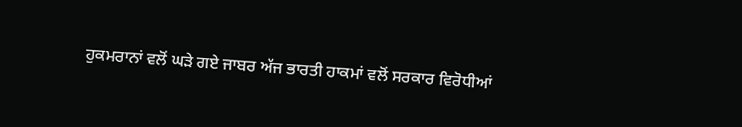ਹੁਕਮਰਾਨਾਂ ਵਲੋਂ ਘੜੇ ਗਏ ਜਾਬਰ ਅੱਜ ਭਾਰਤੀ ਹਾਕਮਾਂ ਵਲੋਂ ਸਰਕਾਰ ਵਿਰੋਧੀਆਂ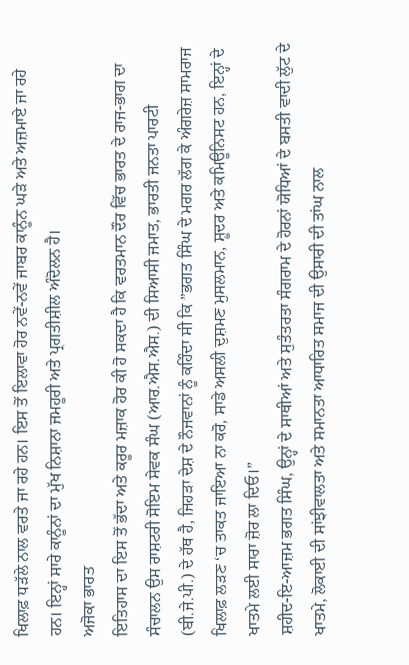ਖਿਲਾਫ਼ ਧੜੱਲੇ ਨਾਲ ਵਰਤੇ ਜਾ ਰਹੇ ਹਨ। ਇਸ ਤੋਂ ਇਲਾਵਾ ਹੋਰ ਨਵੇਂ-ਨਵੇਂ ਜਾਬਰ ਕਾਨੂੰਨ ਘੜੇ ਅਤੇ ਅਜ਼ਮਾਏ ਜਾ ਰਹੇ ਹਨ। ਇਨ੍ਹਾਂ ਸਾਰੇ ਕਾਨੂੰਨਾਂ ਦਾ ਮੁੱਖ ਨਿਸ਼ਾਨਾ ਜਮਹੂਰੀ ਅਤੇ ਪ੍ਰਗਤੀਸ਼ੀਲ ਅੰਦੋਲਨ ਹੈ।
ਅਜੋਕਾ ਭਾਰਤ
ਇਤਿਹਾਸ ਦਾ ਇਸ ਤੋਂ ਭੱਦਾ ਅਤੇ ਕਰੂਰ ਮਜ਼ਾਕ ਹੋਰ ਕੀ ਹੋ ਸਕਦਾ ਹੈ ਕਿ ਵਰਤਮਾਨ ਦੌਰ ਵਿੱਚ ਭਾਰਤ ਦੇ ਰਾਜ-ਭਾਗ ਦਾ ਸੰਚਾਲਨ ਉਸ ਰਾਸ਼ਟਰੀ ਸੋਇਮ ਸੇਵਕ ਸੰਘ (ਆਰ.ਐਸ.ਐਸ.) ਦੀ ਸਿਆਸੀ ਜਮਾਤ, ਭਾਰਤੀ ਜਨਤਾ ਪਾਰਟੀ (ਬੀ.ਜੇ.ਪੀ.) ਦੇ ਹੱਥ ਹੈ, ਜਿਹੜਾ ਦੇਸ਼ ਦੇ ਨੌਜਵਾਨਾਂ ਨੂੰ ਕਹਿੰਦਾ ਸੀ ਕਿ ”ਭਗਤ ਸਿੰਘ ਦੇ ਮਗਰ ਲੱਗ ਕੇ ਅੰਗਰੇਜ਼ ਸਾਮਰਾਜ ਖਿਲਾਫ਼ ਲੜਣ ‘ਚ ਤਾਕਤ ਜਾਇਆ ਨਾ ਕਰੋ, ਸਾਡੇ ਅਸਲੀ ਦੁਸ਼ਮਣ ਮੁਸਲਮਾਨ, ਸ਼ੂਦਰ ਅਤੇ ਕਮਿਊਨਿਸਟ ਹਨ, ਇਨ੍ਹਾਂ ਦੇ ਖਾਤਮੇ ਲਈ ਸਾਰਾ ਜ਼ੋਰ ਲਾ ਦਿਓ।”
ਸ਼ਹੀਦ-ਇ-ਆਜ਼ਮ ਭਗਤ ਸਿੰਘ, ਉਨ੍ਹਾਂ ਦੇ ਸਾਥੀਆਂ ਅਤੇ ਸੁਤੰਤਰਤਾ ਸੰਗਰਾਮ ਦੇ ਹੋਰਨਾਂ ਯੋਧਿਆਂ ਦੇ ਬਸਤੀ ਵਾਦੀ ਲੁੱਟ ਦੇ ਖਾਤਮੇ, ਲੋਕਾਈ ਦੀ ਸਾਂਝੀਵਾਲਤਾ ਅਤੇ ਸਮਾਨਤਾ ਆਧਾਰਿਤ ਸਮਾਜ ਦੀ ਉਸਾਰੀ ਦੀ ਤਾਂਘ ਨਾਲ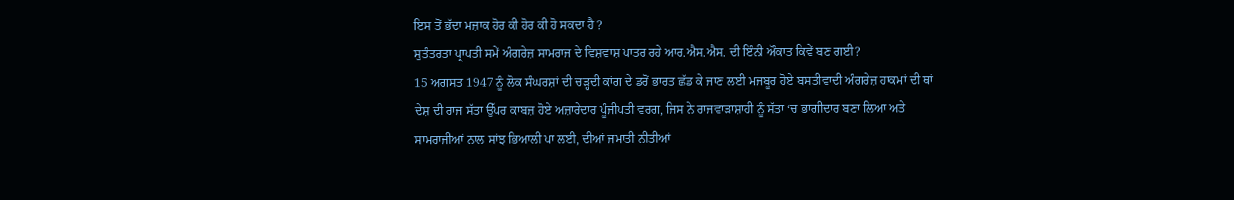ਇਸ ਤੋਂ ਭੱਦਾ ਮਜ਼ਾਕ ਹੋਰ ਕੀ ਹੋਰ ਕੀ ਹੋ ਸਕਦਾ ਹੈ ?
ਸੁਤੰਤਰਤਾ ਪ੍ਰਾਪਤੀ ਸਮੇਂ ਅੰਗਰੇਜ਼ ਸਾਮਰਾਜ ਦੇ ਵਿਸ਼ਵਾਸ਼ ਪਾਤਰ ਰਹੇ ਆਰ.ਐਸ.ਐਸ. ਦੀ ਇੰਨੀ ਔਕਾਤ ਕਿਵੇਂ ਬਣ ਗਈ?
15 ਅਗਸਤ 1947 ਨੂੰ ਲੋਕ ਸੰਘਰਸ਼ਾਂ ਦੀ ਚੜ੍ਹਦੀ ਕਾਂਗ ਦੇ ਡਰੋਂ ਭਾਰਤ ਛੱਡ ਕੇ ਜਾਣ ਲਈ ਮਜਬੂਰ ਹੋਏ ਬਸਤੀਵਾਦੀ ਅੰਗਰੇਜ਼ ਹਾਕਮਾਂ ਦੀ ਥਾਂ ਦੇਸ਼ ਦੀ ਰਾਜ ਸੱਤਾ ਉੱਪਰ ਕਾਬਜ਼ ਹੋਏ ਅਜ਼ਾਰੇਦਾਰ ਪੂੰਜੀਪਤੀ ਵਰਗ, ਜਿਸ ਨੇ ਰਾਜਵਾੜਾਸ਼ਾਹੀ ਨੂੰ ਸੱਤਾ ‘ਚ ਭਾਗੀਦਾਰ ਬਣਾ ਲਿਆ ਅਤੇ ਸਾਮਰਾਜੀਆਂ ਨਾਲ ਸਾਂਝ ਭਿਆਲੀ ਪਾ ਲਈ, ਦੀਆਂ ਜਮਾਤੀ ਨੀਤੀਆਂ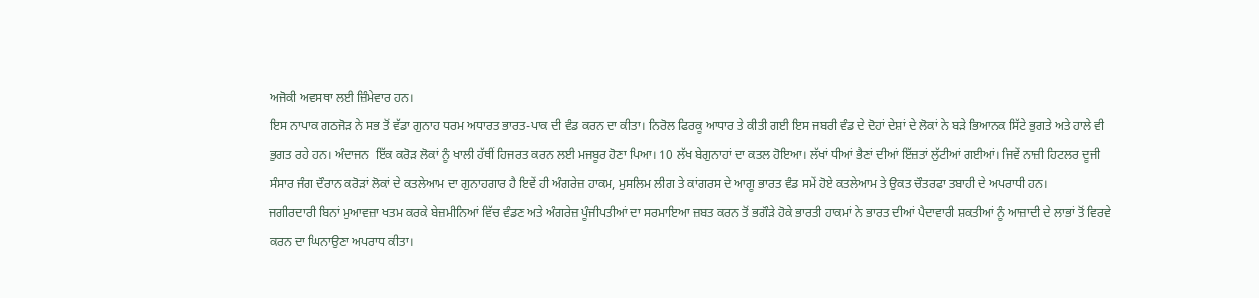ਅਜੋਕੀ ਅਵਸਥਾ ਲਈ ਜ਼ਿੰਮੇਵਾਰ ਹਨ।
ਇਸ ਨਾਪਾਕ ਗਠਜੋੜ ਨੇ ਸਭ ਤੋਂ ਵੱਡਾ ਗੁਨਾਹ ਧਰਮ ਅਧਾਰਤ ਭਾਰਤ-ਪਾਕ ਦੀ ਵੰਡ ਕਰਨ ਦਾ ਕੀਤਾ। ਨਿਰੋਲ ਫਿਰਕੂ ਆਧਾਰ ਤੇ ਕੀਤੀ ਗਈ ਇਸ ਜਬਰੀ ਵੰਡ ਦੇ ਦੋਹਾਂ ਦੇਸ਼ਾਂ ਦੇ ਲੋਕਾਂ ਨੇ ਬੜੇ ਭਿਆਨਕ ਸਿੱਟੇ ਭੁਗਤੇ ਅਤੇ ਹਾਲੇ ਵੀ ਭੁਗਤ ਰਹੇ ਹਨ। ਅੰਦਾਜਨ  ਇੱਕ ਕਰੋੜ ਲੋਕਾਂ ਨੂੰ ਖਾਲੀ ਹੱਥੀਂ ਹਿਜਰਤ ਕਰਨ ਲਈ ਮਜਬੂਰ ਹੋਣਾ ਪਿਆ। 10 ਲੱਖ ਬੇਗੁਨਾਹਾਂ ਦਾ ਕਤਲ ਹੋਇਆ। ਲੱਖਾਂ ਧੀਆਂ ਭੈਣਾਂ ਦੀਆਂ ਇੱਜ਼ਤਾਂ ਲੁੱਟੀਆਂ ਗਈਆਂ। ਜਿਵੇਂ ਨਾਜ਼ੀ ਹਿਟਲਰ ਦੂਜੀ ਸੰਸਾਰ ਜੰਗ ਦੌਰਾਨ ਕਰੋੜਾਂ ਲੋਕਾਂ ਦੇ ਕਤਲੇਆਮ ਦਾ ਗੁਨਾਹਗਾਰ ਹੈ ਇਵੇਂ ਹੀ ਅੰਗਰੇਜ਼ ਹਾਕਮ, ਮੁਸਲਿਮ ਲੀਗ ਤੇ ਕਾਂਗਰਸ ਦੇ ਆਗੂ ਭਾਰਤ ਵੰਡ ਸਮੇਂ ਹੋਏ ਕਤਲੇਆਮ ਤੇ ਉਕਤ ਚੌਤਰਫਾ ਤਬਾਹੀ ਦੇ ਅਪਰਾਧੀ ਹਨ।
ਜਗੀਰਦਾਰੀ ਬਿਨਾਂ ਮੁਆਵਜ਼ਾ ਖਤਮ ਕਰਕੇ ਬੇਜ਼ਮੀਨਿਆਂ ਵਿੱਚ ਵੰਡਣ ਅਤੇ ਅੰਗਰੇਜ਼ ਪੂੰਜੀਪਤੀਆਂ ਦਾ ਸਰਮਾਇਆ ਜ਼ਬਤ ਕਰਨ ਤੋਂ ਭਗੌੜੇ ਹੋਕੇ ਭਾਰਤੀ ਹਾਕਮਾਂ ਨੇ ਭਾਰਤ ਦੀਆਂ ਪੈਦਾਵਾਰੀ ਸ਼ਕਤੀਆਂ ਨੂੰ ਆਜ਼ਾਦੀ ਦੇ ਲਾਭਾਂ ਤੋਂ ਵਿਰਵੇ ਕਰਨ ਦਾ ਘਿਨਾਉਣਾ ਅਪਰਾਧ ਕੀਤਾ।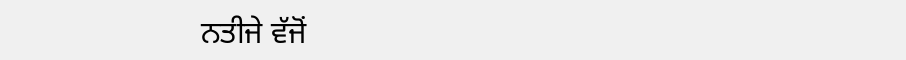ਨਤੀਜੇ ਵੱਜੋਂ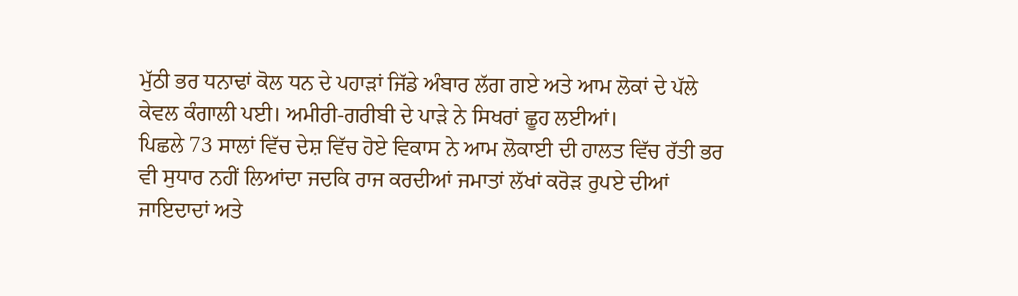ਮੁੱਠੀ ਭਰ ਧਨਾਢਾਂ ਕੋਲ ਧਨ ਦੇ ਪਹਾੜਾਂ ਜਿੱਡੇ ਅੰਬਾਰ ਲੱਗ ਗਏ ਅਤੇ ਆਮ ਲੋਕਾਂ ਦੇ ਪੱਲੇ ਕੇਵਲ ਕੰਗਾਲੀ ਪਈ। ਅਮੀਰੀ-ਗਰੀਬੀ ਦੇ ਪਾੜੇ ਨੇ ਸਿਖਰਾਂ ਛੂਹ ਲਈਆਂ।
ਪਿਛਲੇ 73 ਸਾਲਾਂ ਵਿੱਚ ਦੇਸ਼ ਵਿੱਚ ਹੋਏ ਵਿਕਾਸ ਨੇ ਆਮ ਲੋਕਾਈ ਦੀ ਹਾਲਤ ਵਿੱਚ ਰੱਤੀ ਭਰ ਵੀ ਸੁਧਾਰ ਨਹੀਂ ਲਿਆਂਦਾ ਜਦਕਿ ਰਾਜ ਕਰਦੀਆਂ ਜਮਾਤਾਂ ਲੱਖਾਂ ਕਰੋੜ ਰੁਪਏ ਦੀਆਂ ਜਾਇਦਾਦਾਂ ਅਤੇ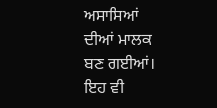ਅਸਾਸਿਆਂ ਦੀਆਂ ਮਾਲਕ ਬਣ ਗਈਆਂ।
ਇਹ ਵੀ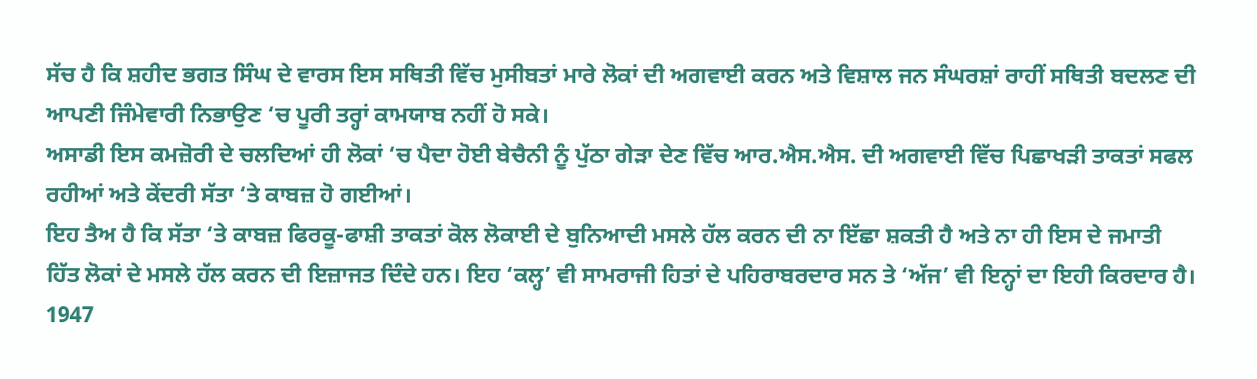ਸੱਚ ਹੈ ਕਿ ਸ਼ਹੀਦ ਭਗਤ ਸਿੰਘ ਦੇ ਵਾਰਸ ਇਸ ਸਥਿਤੀ ਵਿੱਚ ਮੁਸੀਬਤਾਂ ਮਾਰੇ ਲੋਕਾਂ ਦੀ ਅਗਵਾਈ ਕਰਨ ਅਤੇ ਵਿਸ਼ਾਲ ਜਨ ਸੰਘਰਸ਼ਾਂ ਰਾਹੀਂ ਸਥਿਤੀ ਬਦਲਣ ਦੀ ਆਪਣੀ ਜਿੰਮੇਵਾਰੀ ਨਿਭਾਉਣ ‘ਚ ਪੂਰੀ ਤਰ੍ਹਾਂ ਕਾਮਯਾਬ ਨਹੀਂ ਹੋ ਸਕੇ।
ਅਸਾਡੀ ਇਸ ਕਮਜ਼ੋਰੀ ਦੇ ਚਲਦਿਆਂ ਹੀ ਲੋਕਾਂ ‘ਚ ਪੈਦਾ ਹੋਈ ਬੇਚੈਨੀ ਨੂੰ ਪੁੱਠਾ ਗੇੜਾ ਦੇਣ ਵਿੱਚ ਆਰ.ਐਸ.ਐਸ. ਦੀ ਅਗਵਾਈ ਵਿੱਚ ਪਿਛਾਖੜੀ ਤਾਕਤਾਂ ਸਫਲ ਰਹੀਆਂ ਅਤੇ ਕੇਂਦਰੀ ਸੱਤਾ ‘ਤੇ ਕਾਬਜ਼ ਹੋ ਗਈਆਂ।
ਇਹ ਤੈਅ ਹੈ ਕਿ ਸੱਤਾ ‘ਤੇ ਕਾਬਜ਼ ਫਿਰਕੂ-ਫਾਸ਼ੀ ਤਾਕਤਾਂ ਕੋਲ ਲੋਕਾਈ ਦੇ ਬੁਨਿਆਦੀ ਮਸਲੇ ਹੱਲ ਕਰਨ ਦੀ ਨਾ ਇੱਛਾ ਸ਼ਕਤੀ ਹੈ ਅਤੇ ਨਾ ਹੀ ਇਸ ਦੇ ਜਮਾਤੀ ਹਿੱਤ ਲੋਕਾਂ ਦੇ ਮਸਲੇ ਹੱਲ ਕਰਨ ਦੀ ਇਜ਼ਾਜਤ ਦਿੰਦੇ ਹਨ। ਇਹ ‘ਕਲ੍ਹ’ ਵੀ ਸਾਮਰਾਜੀ ਹਿਤਾਂ ਦੇ ਪਹਿਰਾਬਰਦਾਰ ਸਨ ਤੇ ‘ਅੱਜ’ ਵੀ ਇਨ੍ਹਾਂ ਦਾ ਇਹੀ ਕਿਰਦਾਰ ਹੈ। 1947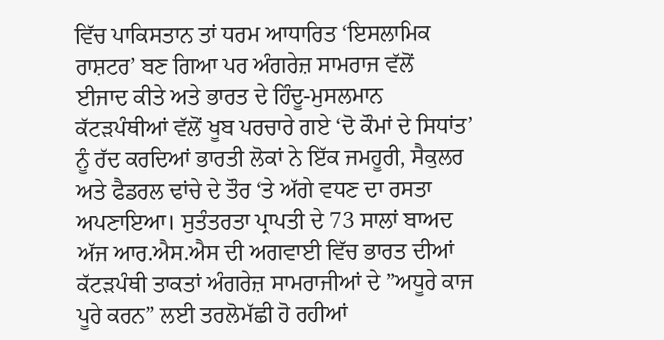ਵਿੱਚ ਪਾਕਿਸਤਾਨ ਤਾਂ ਧਰਮ ਆਧਾਰਿਤ ‘ਇਸਲਾਮਿਕ ਰਾਸ਼ਟਰ’ ਬਣ ਗਿਆ ਪਰ ਅੰਗਰੇਜ਼ ਸਾਮਰਾਜ ਵੱਲੋਂ  ਈਜਾਦ ਕੀਤੇ ਅਤੇ ਭਾਰਤ ਦੇ ਹਿੰਦੂ-ਮੁਸਲਮਾਨ ਕੱਟੜਪੰਥੀਆਂ ਵੱਲੋਂ ਖੂਬ ਪਰਚਾਰੇ ਗਏ ‘ਦੋ ਕੌਮਾਂ ਦੇ ਸਿਧਾਂਤ’ ਨੂੰ ਰੱਦ ਕਰਦਿਆਂ ਭਾਰਤੀ ਲੋਕਾਂ ਨੇ ਇੱਕ ਜਮਹੂਰੀ, ਸੈਕੁਲਰ ਅਤੇ ਫੈਡਰਲ ਢਾਂਚੇ ਦੇ ਤੌਰ ‘ਤੇ ਅੱਗੇ ਵਧਣ ਦਾ ਰਸਤਾ ਅਪਣਾਇਆ। ਸੁਤੰਤਰਤਾ ਪ੍ਰਾਪਤੀ ਦੇ 73 ਸਾਲਾਂ ਬਾਅਦ ਅੱਜ ਆਰ.ਐਸ.ਐਸ ਦੀ ਅਗਵਾਈ ਵਿੱਚ ਭਾਰਤ ਦੀਆਂ ਕੱਟੜਪੰਥੀ ਤਾਕਤਾਂ ਅੰਗਰੇਜ਼ ਸਾਮਰਾਜੀਆਂ ਦੇ ”ਅਧੂਰੇ ਕਾਜ ਪੂਰੇ ਕਰਨ” ਲਈ ਤਰਲੋਮੱਛੀ ਹੋ ਰਹੀਆਂ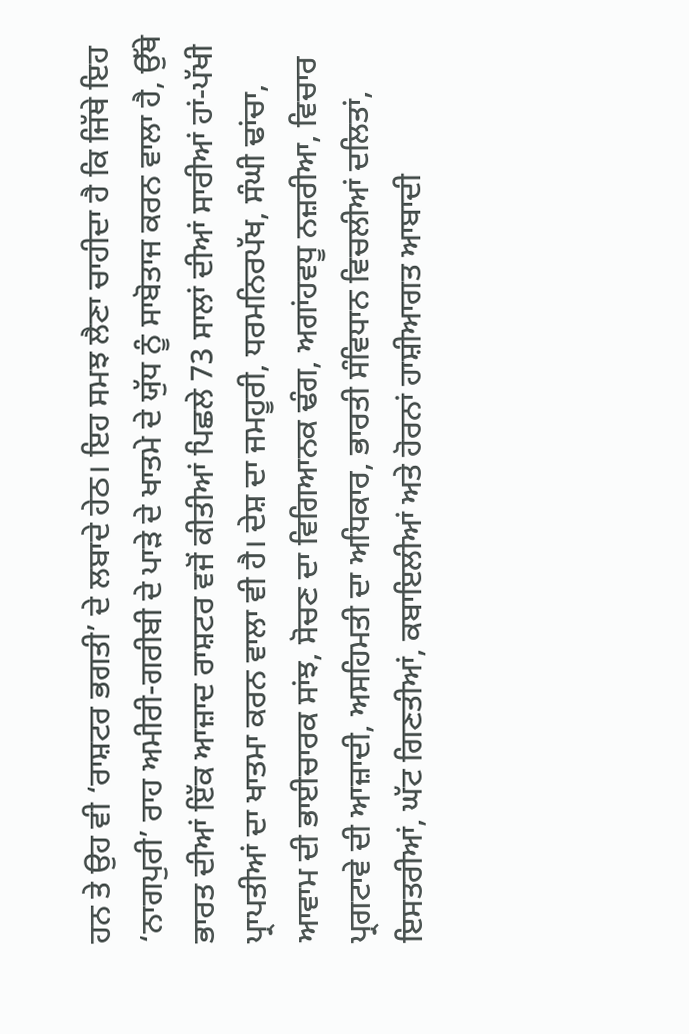ਹਨ ਤੇ ਉਹ ਵੀ ‘ਰਾਸ਼ਟਰ ਭਗਤੀ’ ਦੇ ਲਬਾਦੇ ਹੇਠ। ਇਹ ਸਮਝ ਲੈਣਾ ਚਾਹੀਦਾ ਹੈ ਕਿ ਜਿੱਥੇ ਇਹ ‘ਨਾਗਪੁਰੀ’ ਰਾਹ ਅਮੀਰੀ-ਗਰੀਬੀ ਦੇ ਪਾੜੇ ਦੇ ਖਾਤਮੇ ਦੇ ਯੁੱਧ ਨੂੰ ਸਾਬੋਤਾਜ ਕਰਨ ਵਾਲਾ ਹੈ, ਉੱਥੇ ਭਾਰਤ ਦੀਆਂ ਇੱਕ ਆਜ਼ਾਦ ਰਾਸ਼ਟਰ ਵਜੋਂ ਕੀਤੀਆਂ ਪਿਛਲੇ 73 ਸਾਲਾਂ ਦੀਆਂ ਸਾਰੀਆਂ ਹਾਂ-ਪੱਖੀ ਪ੍ਰਾਪਤੀਆਂ ਦਾ ਖਾਤਮਾ ਕਰਨ ਵਾਲਾ ਵੀ ਹੈ। ਦੇਸ਼ ਦਾ ਜਮਹੂਰੀ, ਧਰਮਨਿਰਪੱਖ, ਸੰਘੀ ਢਾਂਚਾ, ਆਵਾਮ ਦੀ ਭਾਈਚਾਰਕ ਸਾਂਝ, ਸੋਚਣ ਦਾ ਵਿਗਿਆਨਕ ਢੰਗ, ਅਗਾਂਹਵਧੂ ਨਜ਼ਰੀਆ, ਵਿਚਾਰ ਪ੍ਰਗਟਾਵੇ ਦੀ ਆਜ਼ਾਦੀ, ਅਸਹਿਮਤੀ ਦਾ ਅਧਿਕਾਰ, ਭਾਰਤੀ ਸੰਵਿਧਾਨ ਵਿਚਲੀਆਂ ਦਲਿਤਾਂ, ਇਸਤਰੀਆਂ, ਘੱਟ ਗਿਣਤੀਆਂ, ਕਬਾਇਲੀਆਂ ਅਤੇ ਹੋਰਨਾਂ ਹਾਸ਼ੀਆਗਤ ਆਬਾਦੀ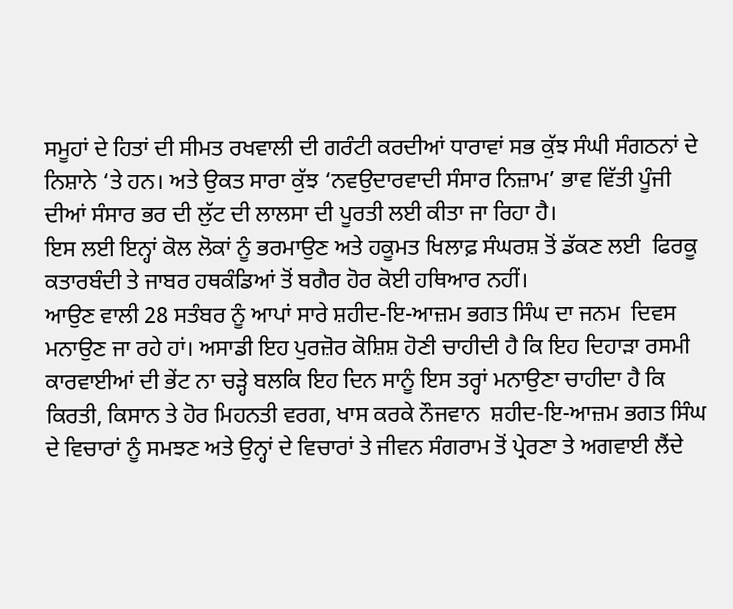ਸਮੂਹਾਂ ਦੇ ਹਿਤਾਂ ਦੀ ਸੀਮਤ ਰਖਵਾਲੀ ਦੀ ਗਰੰਟੀ ਕਰਦੀਆਂ ਧਾਰਾਵਾਂ ਸਭ ਕੁੱਝ ਸੰਘੀ ਸੰਗਠਨਾਂ ਦੇ ਨਿਸ਼ਾਨੇ ‘ਤੇ ਹਨ। ਅਤੇ ਉਕਤ ਸਾਰਾ ਕੁੱਝ ‘ਨਵਉਦਾਰਵਾਦੀ ਸੰਸਾਰ ਨਿਜ਼ਾਮ’ ਭਾਵ ਵਿੱਤੀ ਪੂੰਜੀ ਦੀਆਂ ਸੰਸਾਰ ਭਰ ਦੀ ਲੁੱਟ ਦੀ ਲਾਲਸਾ ਦੀ ਪੂਰਤੀ ਲਈ ਕੀਤਾ ਜਾ ਰਿਹਾ ਹੈ।
ਇਸ ਲਈ ਇਨ੍ਹਾਂ ਕੋਲ ਲੋਕਾਂ ਨੂੰ ਭਰਮਾਉਣ ਅਤੇ ਹਕੂਮਤ ਖਿਲਾਫ਼ ਸੰਘਰਸ਼ ਤੋਂ ਡੱਕਣ ਲਈ  ਫਿਰਕੂ ਕਤਾਰਬੰਦੀ ਤੇ ਜਾਬਰ ਹਥਕੰਡਿਆਂ ਤੋਂ ਬਗੈਰ ਹੋਰ ਕੋਈ ਹਥਿਆਰ ਨਹੀਂ।
ਆਉਣ ਵਾਲੀ 28 ਸਤੰਬਰ ਨੂੰ ਆਪਾਂ ਸਾਰੇ ਸ਼ਹੀਦ-ਇ-ਆਜ਼ਮ ਭਗਤ ਸਿੰਘ ਦਾ ਜਨਮ  ਦਿਵਸ ਮਨਾਉਣ ਜਾ ਰਹੇ ਹਾਂ। ਅਸਾਡੀ ਇਹ ਪੁਰਜ਼ੋਰ ਕੋਸ਼ਿਸ਼ ਹੋਣੀ ਚਾਹੀਦੀ ਹੈ ਕਿ ਇਹ ਦਿਹਾੜਾ ਰਸਮੀ ਕਾਰਵਾਈਆਂ ਦੀ ਭੇਂਟ ਨਾ ਚੜ੍ਹੇ ਬਲਕਿ ਇਹ ਦਿਨ ਸਾਨੂੰ ਇਸ ਤਰ੍ਹਾਂ ਮਨਾਉਣਾ ਚਾਹੀਦਾ ਹੈ ਕਿ ਕਿਰਤੀ, ਕਿਸਾਨ ਤੇ ਹੋਰ ਮਿਹਨਤੀ ਵਰਗ, ਖਾਸ ਕਰਕੇ ਨੌਜਵਾਨ  ਸ਼ਹੀਦ-ਇ-ਆਜ਼ਮ ਭਗਤ ਸਿੰਘ ਦੇ ਵਿਚਾਰਾਂ ਨੂੰ ਸਮਝਣ ਅਤੇ ਉਨ੍ਹਾਂ ਦੇ ਵਿਚਾਰਾਂ ਤੇ ਜੀਵਨ ਸੰਗਰਾਮ ਤੋਂ ਪ੍ਰੇਰਣਾ ਤੇ ਅਗਵਾਈ ਲੈਂਦੇ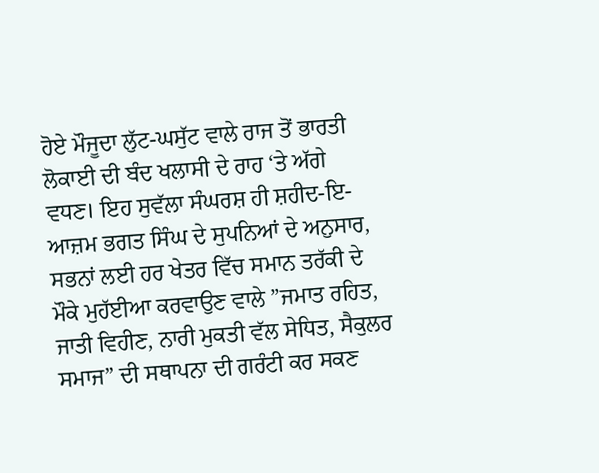ਹੋਏ ਮੌਜੂਦਾ ਲੁੱਟ-ਘਸੁੱਟ ਵਾਲੇ ਰਾਜ ਤੋਂ ਭਾਰਤੀ ਲੋਕਾਈ ਦੀ ਬੰਦ ਖਲਾਸੀ ਦੇ ਰਾਹ ‘ਤੇ ਅੱਗੇ ਵਧਣ। ਇਹ ਸੁਵੱਲਾ ਸੰਘਰਸ਼ ਹੀ ਸ਼ਹੀਦ-ਇ-ਆਜ਼ਮ ਭਗਤ ਸਿੰਘ ਦੇ ਸੁਪਨਿਆਂ ਦੇ ਅਨੁਸਾਰ, ਸਭਨਾਂ ਲਈ ਹਰ ਖੇਤਰ ਵਿੱਚ ਸਮਾਨ ਤਰੱਕੀ ਦੇ ਮੌਕੇ ਮੁਹੱਈਆ ਕਰਵਾਉਣ ਵਾਲੇ ”ਜਮਾਤ ਰਹਿਤ, ਜਾਤੀ ਵਿਹੀਣ, ਨਾਰੀ ਮੁਕਤੀ ਵੱਲ ਸੇਧਿਤ, ਸੈਕੁਲਰ ਸਮਾਜ” ਦੀ ਸਥਾਪਨਾ ਦੀ ਗਰੰਟੀ ਕਰ ਸਕਣ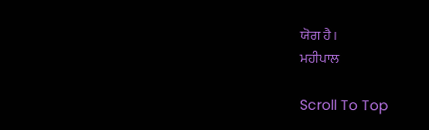ਯੋਗ ਹੈ।
ਮਹੀਪਾਲ

Scroll To Top